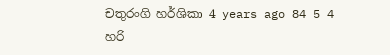චතුරංගි හර්ශිකා 4 years ago 84 5 4
හරි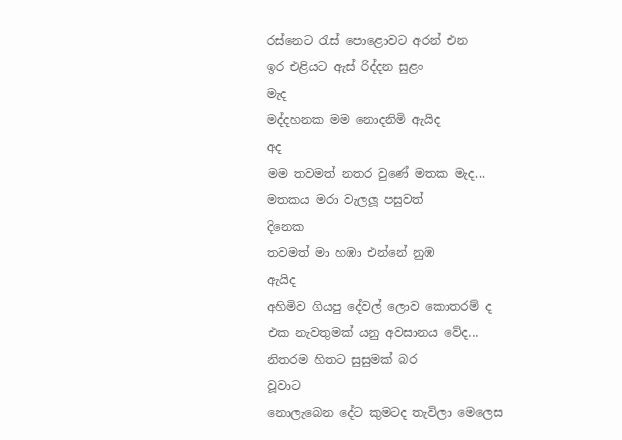රස්නෙට රැස් පොළොවට අරන් එන
ඉර එළියට ඇස් රිද්දන සුළං
මැද
මද්දහනක මම නොදනිමි ඇයිද
අද
මම තවමත් නතර වුණේ මතක මැද...
මතකය මරා වැලලූ පසුවත්
දිනෙක
තවමත් මා හඹා එන්නේ නුඹ
ඇයිද
අහිමිව ගියපු දේවල් ලොව කොතරම් ද
එක නැවතුමක් යනු අවසානය වේද...
නිතරම හිතට සුසුමක් බර
වූවාට
නොලැබෙන දේට කුමටද තැවිලා මෙලෙස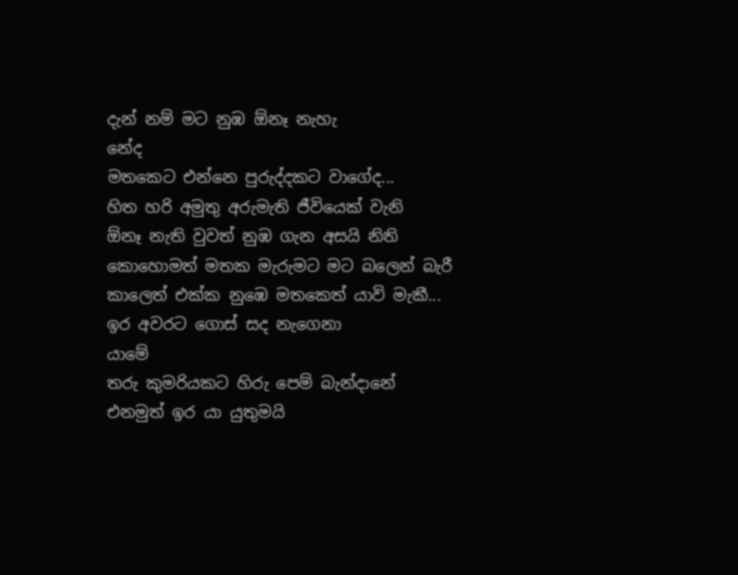දැන් නම් මට නුඹ ඕනෑ නැහැ
නේද
මතකෙට එන්නෙ පුරුද්දකට වාගේද...
හිත හරි අමුතු අරුමැති ජීවියෙක් වැනි
ඕනෑ නැති වුවත් නුඹ ගැන අසයි නිති
කොහොමත් මතක මැරුමට මට බලෙන් බැරී
කාලෙත් එක්ක නුඹෙ මතකෙත් යාවි මැකී...
ඉර අවරට ගොස් සද නැගෙනා
යාමේ
තරු කුමරියකට හිරු පෙම් බැන්දානේ
එනමුත් ඉර යා යුතුමයි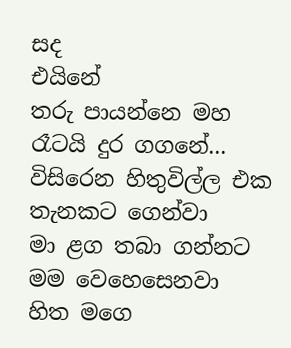සද
එයිනේ
තරු පායන්නෙ මහ රෑටයි දුර ගගනේ...
විසිරෙන හිතුවිල්ල එක තැනකට ගෙන්වා
මා ළග තබා ගන්නට මම වෙහෙසෙනවා
හිත මගෙ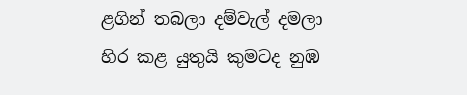ළගින් තබලා දම්වැල් දමලා
හිර කළ යුතුයි කුමටද නුඹ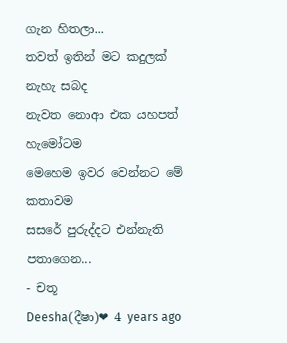ගැන හිතලා...
තවත් ඉතින් මට කදුලක්
නැහැ සබද
නැවත නොආ එක යහපත් හැමෝටම
මෙහෙම ඉවර වෙන්නට මේ කතාවම
සසරේ පුරුද්දට එන්නැති පතාගෙන...
- චතූ
Deesha(දීෂා)❤ 4 years ago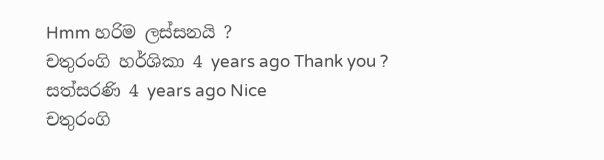Hmm හරිම ලස්සනයි ?
චතුරංගි හර්ශිකා 4 years ago Thank you ?
සත්සරණි 4 years ago Nice
චතුරංගි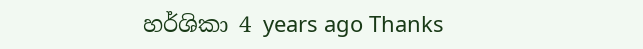හර්ශිකා 4 years ago Thanks